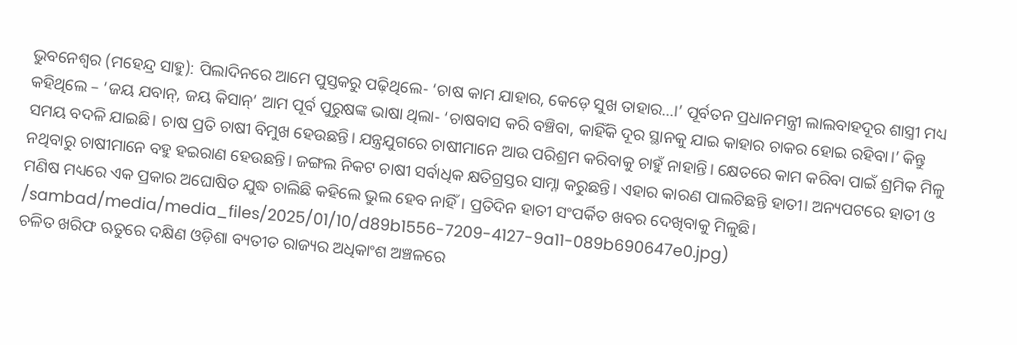ଭୁବନେଶ୍ବର (ମହେନ୍ଦ୍ର ସାହୁ): ପିଲାଦିନରେ ଆମେ ପୁସ୍ତକରୁ ପଢ଼ିଥିଲେ- ‘ଚାଷ କାମ ଯାହାର, କେଡ଼େ ସୁଖ ତାହାର...।’ ପୂର୍ବତନ ପ୍ରଧାନମନ୍ତ୍ରୀ ଲାଲବାହଦୂର ଶାସ୍ତ୍ରୀ ମଧ୍ୟ କହିଥିଲେ – ‘ଜୟ ଯବାନ୍, ଜୟ କିସାନ୍’ ଆମ ପୂର୍ବ ପୁରୁଷଙ୍କ ଭାଷା ଥିଲା- ‘ଚାଷବାସ କରି ବଞ୍ଚିବା, କାହିଁକି ଦୂର ସ୍ଥାନକୁ ଯାଇ କାହାର ଚାକର ହୋଇ ରହିବା।’ କିନ୍ତୁ ସମୟ ବଦଳି ଯାଇଛି। ଚାଷ ପ୍ରତି ଚାଷୀ ବିମୁଖ ହେଉଛନ୍ତି। ଯନ୍ତ୍ରଯୁଗରେ ଚାଷୀମାନେ ଆଉ ପରିଶ୍ରମ କରିବାକୁ ଚାହୁଁ ନାହାନ୍ତି। କ୍ଷେତରେ କାମ କରିବା ପାଇଁ ଶ୍ରମିକ ମିଳୁ ନଥିବାରୁ ଚାଷୀମାନେ ବହୁ ହଇରାଣ ହେଉଛନ୍ତି। ଜଙ୍ଗଲ ନିକଟ ଚାଷୀ ସର୍ବାଧିକ କ୍ଷତିଗ୍ରସ୍ତର ସାମ୍ନା କରୁଛନ୍ତି। ଏହାର କାରଣ ପାଲଟିଛନ୍ତି ହାତୀ। ଅନ୍ୟପଟରେ ହାତୀ ଓ ମଣିଷ ମଧ୍ୟରେ ଏକ ପ୍ରକାର ଅଘୋଷିତ ଯୁଦ୍ଧ ଚାଲିଛି କହିଲେ ଭୁଲ ହେବ ନାହିଁ। ପ୍ରତିଦିନ ହାତୀ ସଂପର୍କିତ ଖବର ଦେଖିବାକୁ ମିଳୁଛି।
/sambad/media/media_files/2025/01/10/d89b1556-7209-4127-9a11-089b690647e0.jpg)
ଚଳିତ ଖରିଫ ଋତୁରେ ଦକ୍ଷିଣ ଓଡ଼ିଶା ବ୍ୟତୀତ ରାଜ୍ୟର ଅଧିକାଂଶ ଅଞ୍ଚଳରେ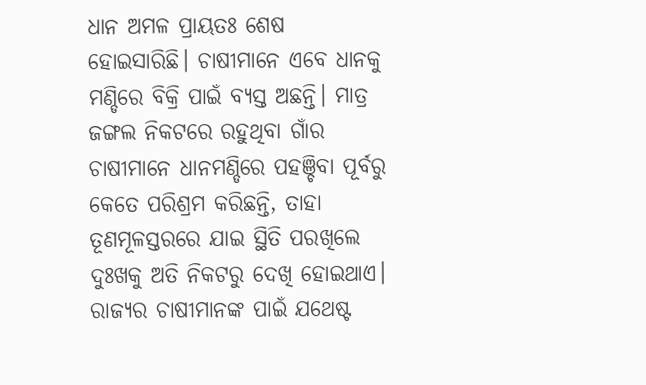ଧାନ ଅମଳ ପ୍ରାୟତଃ ଶେଷ ହୋଇସାରିଛି। ଚାଷୀମାନେ ଏବେ ଧାନକୁ ମଣ୍ଡିରେ ବିକ୍ରି ପାଇଁ ବ୍ୟସ୍ତ ଅଛନ୍ତି। ମାତ୍ର ଜଙ୍ଗଲ ନିକଟରେ ରହୁଥିବା ଗାଁର ଚାଷୀମାନେ ଧାନମଣ୍ଡିରେ ପହଞ୍ଚିବା ପୂର୍ବରୁ କେତେ ପରିଶ୍ରମ କରିଛନ୍ତି, ତାହା ତୂଣମୂଳସ୍ତରରେ ଯାଇ ସ୍ଥିତି ପରଖିଲେ ଦୁଃଖକୁ ଅତି ନିକଟରୁ ଦେଖି ହୋଇଥାଏ। ରାଜ୍ୟର ଚାଷୀମାନଙ୍କ ପାଇଁ ଯଥେଷ୍ଟ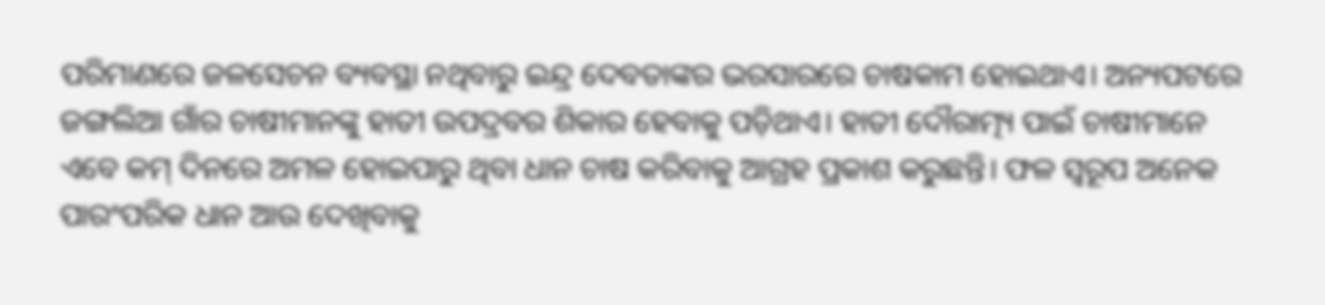ପରିମାଣରେ ଜଳସେଚନ ବ୍ୟବସ୍ଥା ନଥିବାରୁ ଇନ୍ଦ୍ର ଦେବତାଙ୍କର ଭରସାରରେ ଚାଷକାମ ହୋଇଥାଏ। ଅନ୍ୟପଟରେ ଜଙ୍ଗଲିଆ ଗାଁର ଚାଷୀମାନଙ୍କୁ ହାତୀ ଉପଦ୍ରବର ଶିକାର ହେବାକୁ ପଡ଼ିଥାଏ। ହାତୀ ଦୌରାତ୍ମ୍ୟ ପାଇଁ ଚାଷୀମାନେ ଏବେ କମ୍ ଦିନରେ ଅମଳ ହୋଇପାରୁ ଥିବା ଧାନ ଚାଷ କରିବାକୁ ଆଗ୍ରହ ପ୍ରକାଶ କରୁଛନ୍ତି। ଫଳ ସ୍ବରୂପ ଅନେକ ପାରଂପରିକ ଧାନ ଆଉ ଦେଖିବାକୁ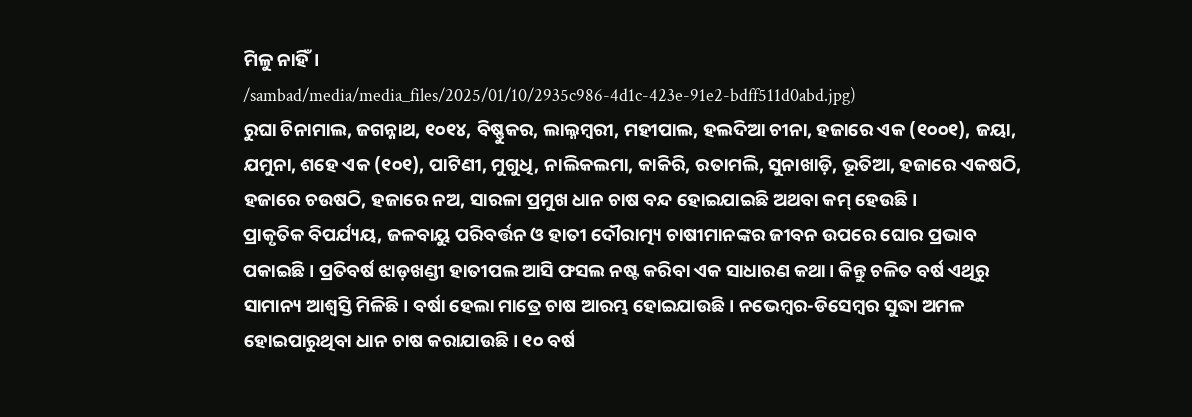ମିଳୁ ନାହିଁ।
/sambad/media/media_files/2025/01/10/2935c986-4d1c-423e-91e2-bdff511d0abd.jpg)
ରୁଘା ଚିନାମାଲ, ଜଗନ୍ନାଥ, ୧୦୧୪, ବିଷ୍ଣୁକର, ଲାଲ୍ନମ୍ବରୀ, ମହୀପାଲ, ହଲଦିଆ ଚୀନା, ହଜାରେ ଏକ (୧୦୦୧), ଜୟା, ଯମୁନା, ଶହେ ଏକ (୧୦୧), ପାଟିଣୀ, ମୁଗୁଧି, ନାଲିକଲମା, କାକିରି, ରତାମଲି, ସୁନାଖାଡ଼ି, ଭୂତିଆ, ହଜାରେ ଏକଷଠି, ହଜାରେ ଚଉଷଠି, ହଜାରେ ନଅ, ସାରଳା ପ୍ରମୁଖ ଧାନ ଚାଷ ବନ୍ଦ ହୋଇଯାଇଛି ଅଥବା କମ୍ ହେଉଛି।
ପ୍ରାକୃତିକ ବିପର୍ଯ୍ୟୟ, ଜଳବାୟୁ ପରିବର୍ତ୍ତନ ଓ ହାତୀ ଦୌରାତ୍ମ୍ୟ ଚାଷୀମାନଙ୍କର ଜୀବନ ଉପରେ ଘୋର ପ୍ରଭାବ ପକାଇଛି। ପ୍ରତିବର୍ଷ ଝାଡ଼ଖଣ୍ଡୀ ହାତୀପଲ ଆସି ଫସଲ ନଷ୍ଟ କରିବା ଏକ ସାଧାରଣ କଥା। କିନ୍ତୁ ଚଳିତ ବର୍ଷ ଏଥିରୁ ସାମାନ୍ୟ ଆଶ୍ବସ୍ତି ମିଳିଛି। ବର୍ଷା ହେଲା ମାତ୍ରେ ଚାଷ ଆରମ୍ଭ ହୋଇଯାଉଛି। ନଭେମ୍ବର-ଡିସେମ୍ବର ସୁଦ୍ଧା ଅମଳ ହୋଇପାରୁଥିବା ଧାନ ଚାଷ କରାଯାଉଛି। ୧୦ ବର୍ଷ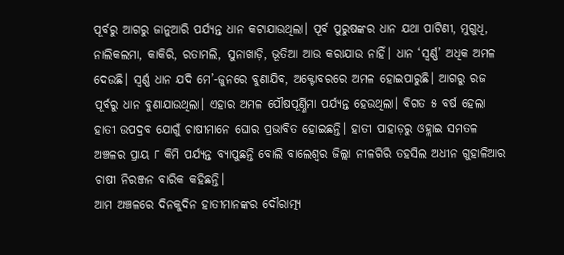ପୂର୍ବରୁ ଆଗରୁ ଜାନୁଆରି ପର୍ଯ୍ୟନ୍ତ ଧାନ କଟାଯାଉଥିଲା। ପୂର୍ବ ପୁରୁଷଙ୍କର ଧାନ ଯଥା ପାଟିଣୀ, ମୁଗୁଧି, ନାଲିକଲମା, କାକିରି, ରତାମଲି, ସୁନାଖାଡ଼ି, ଭୂତିଆ ଆଉ କରାଯାଉ ନାହିଁ। ଧାନ ‘ସ୍ବର୍ଣ୍ଣ’ ଅଧିକ ଅମଳ ଦେଉଛି। ସ୍ବର୍ଣ୍ଣ ଧାନ ଯଦି ମେ’-ଜୁନରେ ବୁଣାଯିବ, ଅକ୍ଟୋବରରେ ଅମଳ ହୋଇପାରୁଛି। ଆଗରୁ ରଜ ପୂର୍ବରୁ ଧାନ ବୁଣାଯାଉଥିଲା। ଏହାର ଅମଳ ପୌଷପୂର୍ଣ୍ଣିମା ପର୍ଯ୍ୟନ୍ତ ହେଉଥିଲା। ବିଗତ ୫ ବର୍ଷ ହେଲା ହାତୀ ଉପଦ୍ରବ ଯୋଗୁଁ ଚାଷୀମାନେ ଘୋର ପ୍ରଭାବିତ ହୋଇଛନ୍ତି। ହାତୀ ପାହାଡ଼ରୁ ଓହ୍ଲାଇ ସମତଳ ଅଞ୍ଚଳର ପ୍ରାୟ ୮ କିମି ପର୍ଯ୍ୟନ୍ତ ବ୍ୟାପୁଛନ୍ତି ବୋଲି ବାଲେଶ୍ବର ଜିଲ୍ଲା ନୀଳଗିରି ତହସିଲ ଅଧୀନ ଗୁହାଳିଆର ଚାଷୀ ନିରଞ୍ଜନ ବାରିକ କହିଛନ୍ତି।
ଆମ ଅଞ୍ଚଳରେ ଦିନକୁଦିନ ହାତୀମାନଙ୍କର ଦୌରାତ୍ମ୍ୟ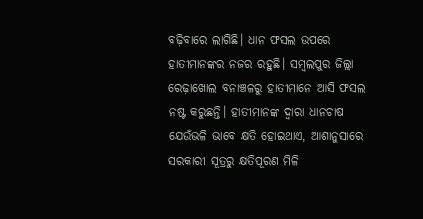ବଢ଼ିବାରେ ଲାଗିଛି। ଧାନ ଫସଲ ଉପରେ ହାତୀମାନଙ୍କର ନଜର ରହୁଛି। ସମ୍ବଲପୁର ଜିଲ୍ଲା ରେଢ଼ାଖୋଲ ବନାଞ୍ଚଳରୁ ହାତୀମାନେ ଆସି ଫସଲ ନଷ୍ଟ କରୁଛନ୍ତି। ହାତୀମାନଙ୍କ ଦ୍ବାରା ଧାନଚାଷ ଯେଉଁଭଳି ଭାବେ କ୍ଷତି ହୋଇଥାଏ, ଆଶାନୁସାରେ ସରକାରୀ ସୂତ୍ରରୁ କ୍ଷତିପୂରଣ ମିଳି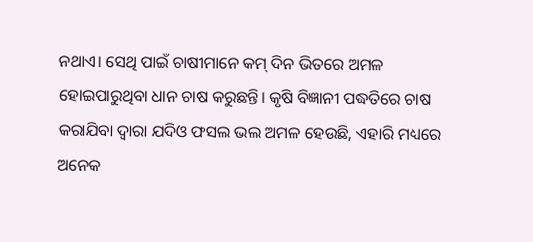ନଥାଏ। ସେଥି ପାଇଁ ଚାଷୀମାନେ କମ୍ ଦିନ ଭିତରେ ଅମଳ ହୋଇପାରୁଥିବା ଧାନ ଚାଷ କରୁଛନ୍ତି। କୃଷି ବିଜ୍ଞାନୀ ପଦ୍ଧତିରେ ଚାଷ କରାଯିବା ଦ୍ବାରା ଯଦିଓ ଫସଲ ଭଲ ଅମଳ ହେଉଛି, ଏହାରି ମଧ୍ୟରେ ଅନେକ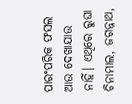ପାରଂପରିକ ଫସଲ ଆଉ ଦେଖାଯାଉ ନାହିଁ। ଏଥିରେ ରୁଘା ଚିନାମାଲ, ଜଗନ୍ନାଥ,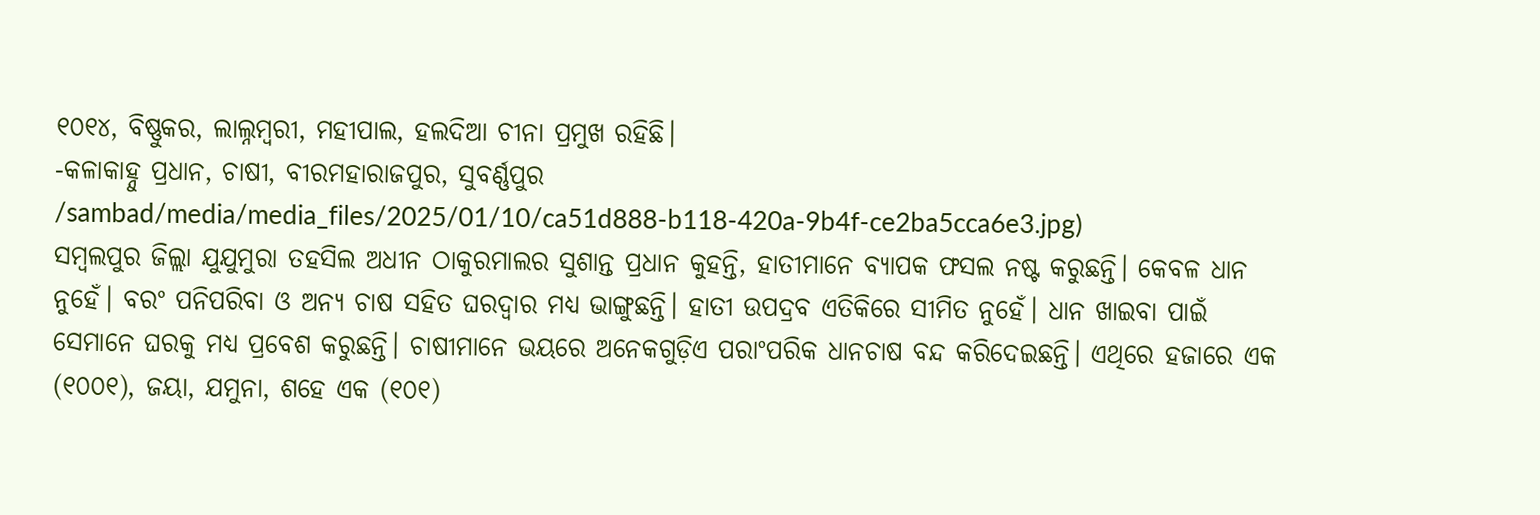୧୦୧୪, ବିଷ୍ଣୁକର, ଲାଲ୍ନମ୍ବରୀ, ମହୀପାଲ, ହଲଦିଆ ଚୀନା ପ୍ରମୁଖ ରହିଛି।
-କଳାକାହ୍ନୁ ପ୍ରଧାନ, ଚାଷୀ, ବୀରମହାରାଜପୁର, ସୁବର୍ଣ୍ଣପୁର
/sambad/media/media_files/2025/01/10/ca51d888-b118-420a-9b4f-ce2ba5cca6e3.jpg)
ସମ୍ବଲପୁର ଜିଲ୍ଲା ଯୁଯୁମୁରା ତହସିଲ ଅଧୀନ ଠାକୁରମାଲର ସୁଶାନ୍ତ ପ୍ରଧାନ କୁହନ୍ତି, ହାତୀମାନେ ବ୍ୟାପକ ଫସଲ ନଷ୍ଟ କରୁଛନ୍ତି। କେବଳ ଧାନ ନୁହେଁ। ବରଂ ପନିପରିବା ଓ ଅନ୍ୟ ଚାଷ ସହିତ ଘରଦ୍ବାର ମଧ୍ୟ ଭାଙ୍ଗୁଛନ୍ତି। ହାତୀ ଉପଦ୍ରବ ଏତିକିରେ ସୀମିତ ନୁହେଁ। ଧାନ ଖାଇବା ପାଇଁ ସେମାନେ ଘରକୁ ମଧ୍ୟ ପ୍ରବେଶ କରୁଛନ୍ତି। ଚାଷୀମାନେ ଭୟରେ ଅନେକଗୁଡ଼ିଏ ପରାଂପରିକ ଧାନଚାଷ ବନ୍ଦ କରିଦେଇଛନ୍ତି। ଏଥିରେ ହଜାରେ ଏକ (୧୦୦୧), ଜୟା, ଯମୁନା, ଶହେ ଏକ (୧୦୧)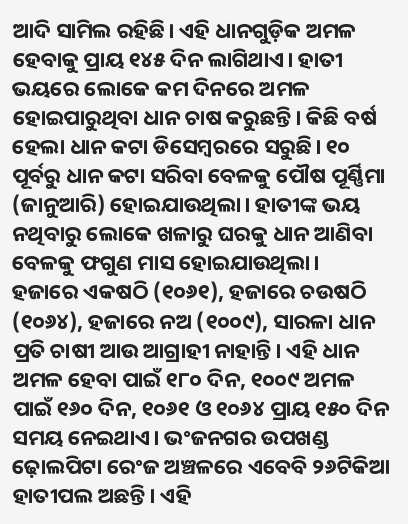ଆଦି ସାମିଲ ରହିଛି। ଏହି ଧାନଗୁଡ଼ିକ ଅମଳ ହେବାକୁ ପ୍ରାୟ ୧୪୫ ଦିନ ଲାଗିଥାଏ। ହାତୀ ଭୟରେ ଲୋକେ କମ ଦିନରେ ଅମଳ ହୋଇପାରୁଥିବା ଧାନ ଚାଷ କରୁଛନ୍ତି। କିଛି ବର୍ଷ ହେଲା ଧାନ କଟା ଡିସେମ୍ବରରେ ସରୁଛି। ୧୦ ପୂର୍ବରୁ ଧାନ କଟା ସରିବା ବେଳକୁ ପୌଷ ପୂର୍ଣ୍ଣିମା (ଜାନୁଆରି) ହୋଇଯାଉଥିଲା। ହାତୀଙ୍କ ଭୟ ନଥିବାରୁ ଲୋକେ ଖଳାରୁ ଘରକୁ ଧାନ ଆଣିବା ବେଳକୁ ଫଗୁଣ ମାସ ହୋଇଯାଉଥିଲା।
ହଜାରେ ଏକଷଠି (୧୦୬୧), ହଜାରେ ଚଉଷଠି (୧୦୬୪), ହଜାରେ ନଅ (୧୦୦୯), ସାରଳା ଧାନ ପ୍ରତି ଚାଷୀ ଆଉ ଆଗ୍ରାହୀ ନାହାନ୍ତି। ଏହି ଧାନ ଅମଳ ହେବା ପାଇଁ ୧୮୦ ଦିନ, ୧୦୦୯ ଅମଳ ପାଇଁ ୧୬୦ ଦିନ, ୧୦୬୧ ଓ ୧୦୬୪ ପ୍ରାୟ ୧୫୦ ଦିନ ସମୟ ନେଇଥାଏ। ଭଂଜନଗର ଉପଖଣ୍ଡ ଢ଼ୋଲପିଟା ରେଂଜ ଅଞ୍ଚଳରେ ଏବେବି ୨୬ଟିକିଆ ହାତୀପଲ ଅଛନ୍ତି। ଏହି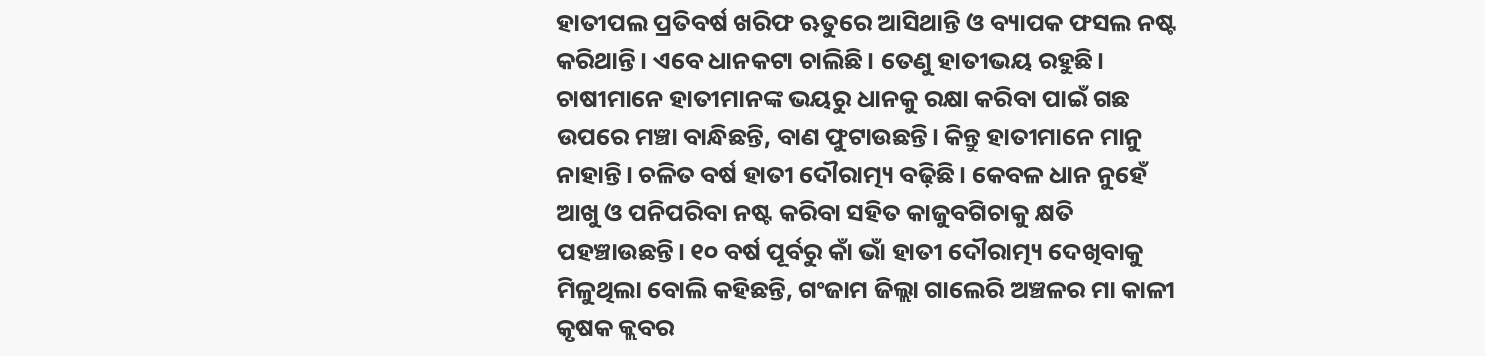ହାତୀପଲ ପ୍ରତିବର୍ଷ ଖରିଫ ଋତୁରେ ଆସିଥାନ୍ତି ଓ ବ୍ୟାପକ ଫସଲ ନଷ୍ଟ କରିଥାନ୍ତି। ଏବେ ଧାନକଟା ଚାଲିଛି। ତେଣୁ ହାତୀଭୟ ରହୁଛି। ଚାଷୀମାନେ ହାତୀମାନଙ୍କ ଭୟରୁ ଧାନକୁ ରକ୍ଷା କରିବା ପାଇଁ ଗଛ ଉପରେ ମଞ୍ଚା ବାନ୍ଧିଛନ୍ତି, ବାଣ ଫୁଟାଉଛନ୍ତି। କିନ୍ତୁ ହାତୀମାନେ ମାନୁ ନାହାନ୍ତି। ଚଳିତ ବର୍ଷ ହାତୀ ଦୌରାତ୍ମ୍ୟ ବଢ଼ିଛି। କେବଳ ଧାନ ନୁହେଁ ଆଖୁ ଓ ପନିପରିବା ନଷ୍ଟ କରିବା ସହିତ କାଜୁବଗିଚାକୁ କ୍ଷତି ପହଞ୍ଚାଉଛନ୍ତି। ୧୦ ବର୍ଷ ପୂର୍ବରୁ କାଁ ଭାଁ ହାତୀ ଦୌରାତ୍ମ୍ୟ ଦେଖିବାକୁ ମିଳୁଥିଲା ବୋଲି କହିଛନ୍ତି, ଗଂଜାମ ଜିଲ୍ଲା ଗାଲେରି ଅଞ୍ଚଳର ମା କାଳୀ କୃଷକ କ୍ଲବର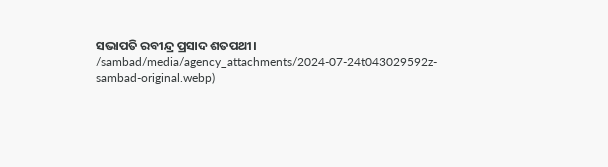ସଭାପତି ରବୀନ୍ଦ୍ର ପ୍ରସାଦ ଶତପଥୀ।
/sambad/media/agency_attachments/2024-07-24t043029592z-sambad-original.webp)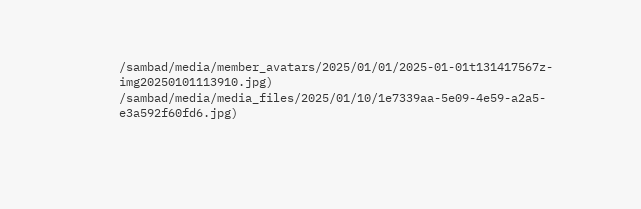/sambad/media/member_avatars/2025/01/01/2025-01-01t131417567z-img20250101113910.jpg)
/sambad/media/media_files/2025/01/10/1e7339aa-5e09-4e59-a2a5-e3a592f60fd6.jpg)